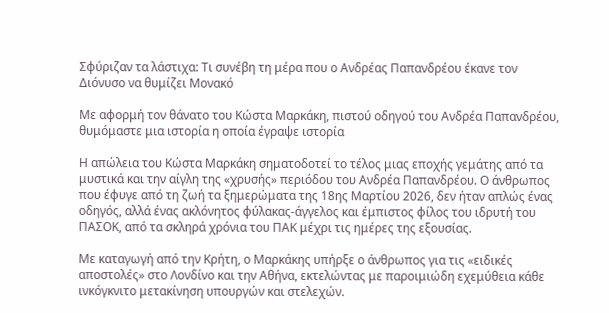Σφύριζαν τα λάστιχα: Τι συνέβη τη μέρα που ο Ανδρέας Παπανδρέου έκανε τον Διόνυσο να θυμίζει Μονακό

Με αφορμή τον θάνατο του Κώστα Μαρκάκη, πιστού οδηγού του Ανδρέα Παπανδρέου, θυμόμαστε μια ιστορία η οποία έγραψε ιστορία

Η απώλεια του Κώστα Μαρκάκη σηματοδοτεί το τέλος μιας εποχής γεμάτης από τα μυστικά και την αίγλη της «χρυσής» περιόδου του Ανδρέα Παπανδρέου. Ο άνθρωπος που έφυγε από τη ζωή τα ξημερώματα της 18ης Μαρτίου 2026, δεν ήταν απλώς ένας οδηγός, αλλά ένας ακλόνητος φύλακας-άγγελος και έμπιστος φίλος του ιδρυτή του ΠΑΣΟΚ, από τα σκληρά χρόνια του ΠΑΚ μέχρι τις ημέρες της εξουσίας.

Με καταγωγή από την Κρήτη, ο Μαρκάκης υπήρξε ο άνθρωπος για τις «ειδικές αποστολές» στο Λονδίνο και την Αθήνα, εκτελώντας με παροιμιώδη εχεμύθεια κάθε ινκόγκνιτο μετακίνηση υπουργών και στελεχών.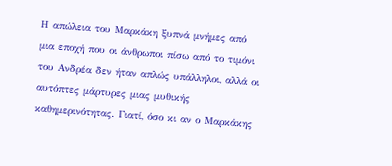Η απώλεια του Μαρκάκη ξυπνά μνήμες από μια εποχή που οι άνθρωποι πίσω από το τιμόνι του Ανδρέα δεν ήταν απλώς υπάλληλοι, αλλά οι αυτόπτες μάρτυρες μιας μυθικής καθημερινότητας. Γιατί, όσο κι αν ο Μαρκάκης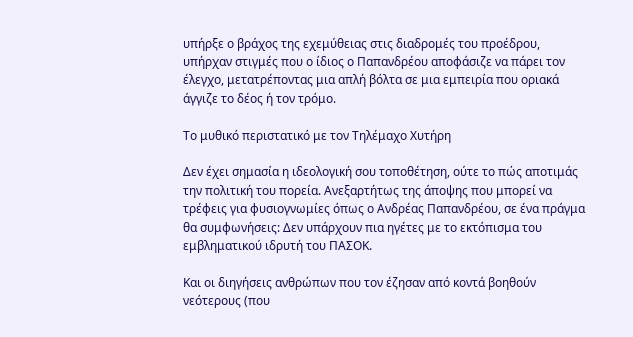υπήρξε ο βράχος της εχεμύθειας στις διαδρομές του προέδρου, υπήρχαν στιγμές που ο ίδιος ο Παπανδρέου αποφάσιζε να πάρει τον έλεγχο, μετατρέποντας μια απλή βόλτα σε μια εμπειρία που οριακά άγγιζε το δέος ή τον τρόμο.

Το μυθικό περιστατικό με τον Τηλέμαχο Χυτήρη

Δεν έχει σημασία η ιδεολογική σου τοποθέτηση, ούτε το πώς αποτιμάς την πολιτική του πορεία. Ανεξαρτήτως της άποψης που μπορεί να τρέφεις για φυσιογνωμίες όπως ο Ανδρέας Παπανδρέου, σε ένα πράγμα θα συμφωνήσεις: Δεν υπάρχουν πια ηγέτες με το εκτόπισμα του εμβληματικού ιδρυτή του ΠΑΣΟΚ.

Και οι διηγήσεις ανθρώπων που τον έζησαν από κοντά βοηθούν νεότερους (που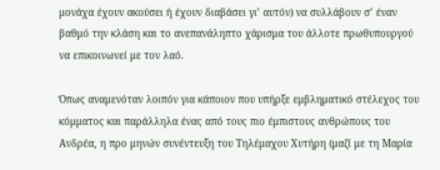μονάχα έχουν ακούσει ή έχουν διαβάσει γι’ αυτόν) να συλλάβουν σ’ έναν βαθμό την κλάση και το ανεπανάληπτο χάρισμα του άλλοτε πρωθυπουργού να επικοινωνεί με τον λαό.

Όπως αναμενόταν λοιπόν για κάποιον που υπήρξε εμβληματικό στέλεχος του κόμματος και παράλληλα ένας από τους πιο έμπιστους ανθρώπους του Ανδρέα, η προ μηνών συνέντευξη του Τηλέμαχου Χυτήρη (μαζί με τη Μαρία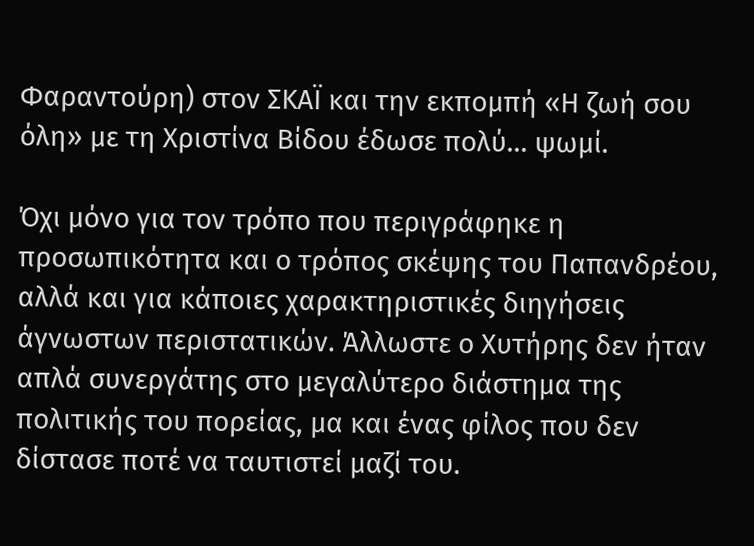Φαραντούρη) στον ΣΚΑΪ και την εκπομπή «Η ζωή σου όλη» με τη Χριστίνα Βίδου έδωσε πολύ… ψωμί.

Όχι μόνο για τον τρόπο που περιγράφηκε η προσωπικότητα και ο τρόπος σκέψης του Παπανδρέου, αλλά και για κάποιες χαρακτηριστικές διηγήσεις άγνωστων περιστατικών. Άλλωστε ο Χυτήρης δεν ήταν απλά συνεργάτης στο μεγαλύτερο διάστημα της πολιτικής του πορείας, μα και ένας φίλος που δεν δίστασε ποτέ να ταυτιστεί μαζί του.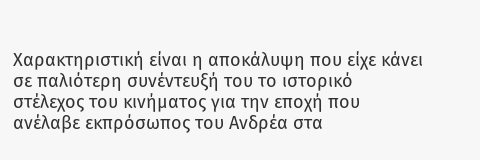Χαρακτηριστική είναι η αποκάλυψη που είχε κάνει σε παλιότερη συνέντευξή του το ιστορικό στέλεχος του κινήματος για την εποχή που ανέλαβε εκπρόσωπος του Ανδρέα στα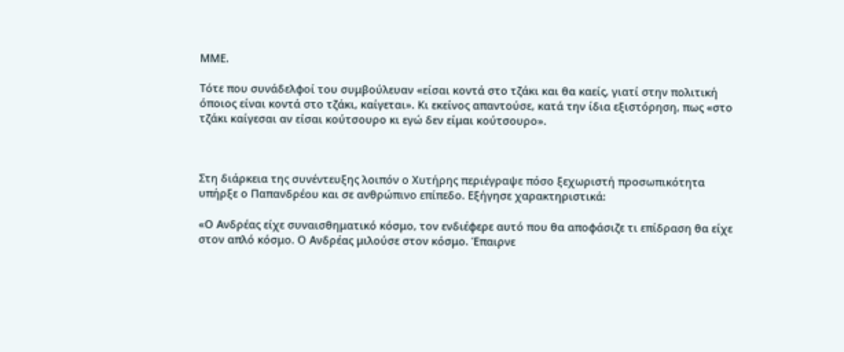ΜΜΕ.

Τότε που συνάδελφοί του συμβούλευαν «είσαι κοντά στο τζάκι και θα καείς, γιατί στην πολιτική όποιος είναι κοντά στο τζάκι, καίγεται». Κι εκείνος απαντούσε, κατά την ίδια εξιστόρηση, πως «στο τζάκι καίγεσαι αν είσαι κούτσουρο κι εγώ δεν είμαι κούτσουρο».



Στη διάρκεια της συνέντευξης λοιπόν ο Χυτήρης περιέγραψε πόσο ξεχωριστή προσωπικότητα υπήρξε ο Παπανδρέου και σε ανθρώπινο επίπεδο. Εξήγησε χαρακτηριστικά:

«Ο Ανδρέας είχε συναισθηματικό κόσμο, τον ενδιέφερε αυτό που θα αποφάσιζε τι επίδραση θα είχε στον απλό κόσμο. Ο Ανδρέας μιλούσε στον κόσμο. Έπαιρνε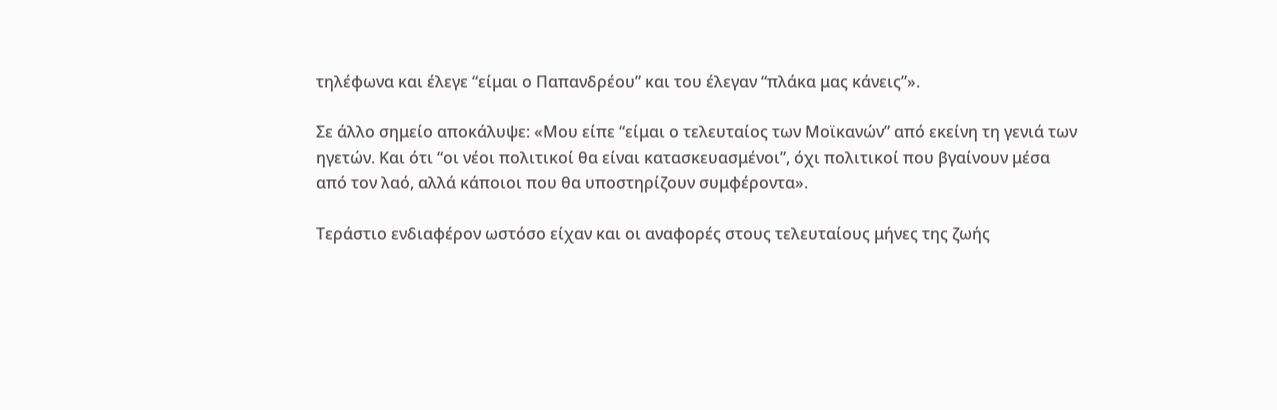τηλέφωνα και έλεγε “είμαι ο Παπανδρέου” και του έλεγαν “πλάκα μας κάνεις”».

Σε άλλο σημείο αποκάλυψε: «Μου είπε “είμαι ο τελευταίος των Μοϊκανών” από εκείνη τη γενιά των ηγετών. Και ότι “οι νέοι πολιτικοί θα είναι κατασκευασμένοι”, όχι πολιτικοί που βγαίνουν μέσα από τον λαό, αλλά κάποιοι που θα υποστηρίζουν συμφέροντα».

Τεράστιο ενδιαφέρον ωστόσο είχαν και οι αναφορές στους τελευταίους μήνες της ζωής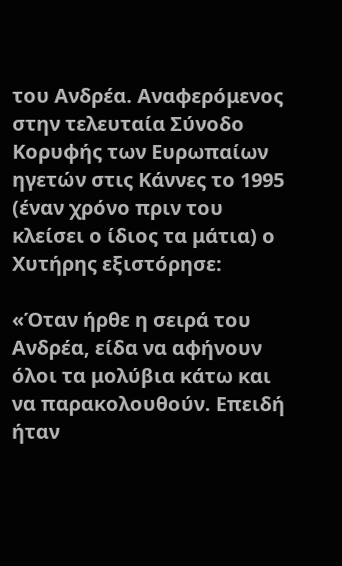του Ανδρέα. Αναφερόμενος στην τελευταία Σύνοδο Κορυφής των Ευρωπαίων ηγετών στις Κάννες το 1995 (έναν χρόνο πριν του κλείσει ο ίδιος τα μάτια) ο Χυτήρης εξιστόρησε:

«Όταν ήρθε η σειρά του Ανδρέα, είδα να αφήνουν όλοι τα μολύβια κάτω και να παρακολουθούν. Επειδή ήταν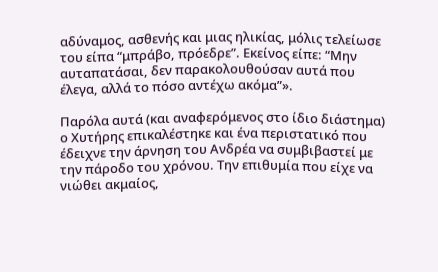αδύναμος, ασθενής και μιας ηλικίας, μόλις τελείωσε του είπα “μπράβο, πρόεδρε”. Εκείνος είπε: “Μην αυταπατάσαι, δεν παρακολουθούσαν αυτά που έλεγα, αλλά το πόσο αντέχω ακόμα”».

Παρόλα αυτά (και αναφερόμενος στο ίδιο διάστημα) ο Χυτήρης επικαλέστηκε και ένα περιστατικό που έδειχνε την άρνηση του Ανδρέα να συμβιβαστεί με την πάροδο του χρόνου. Την επιθυμία που είχε να νιώθει ακμαίος,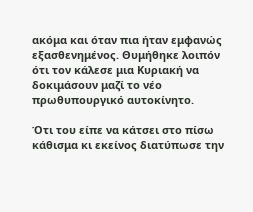ακόμα και όταν πια ήταν εμφανώς εξασθενημένος. Θυμήθηκε λοιπόν ότι τον κάλεσε μια Κυριακή να δοκιμάσουν μαζί το νέο πρωθυπουργικό αυτοκίνητο.

Ότι του είπε να κάτσει στο πίσω κάθισμα κι εκείνος διατύπωσε την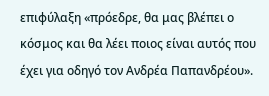επιφύλαξη «πρόεδρε, θα μας βλέπει ο κόσμος και θα λέει ποιος είναι αυτός που έχει για οδηγό τον Ανδρέα Παπανδρέου».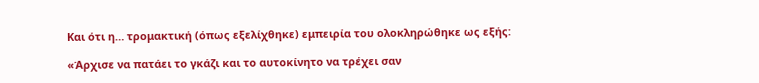Και ότι η… τρομακτική (όπως εξελίχθηκε) εμπειρία του ολοκληρώθηκε ως εξής:

«Άρχισε να πατάει το γκάζι και το αυτοκίνητο να τρέχει σαν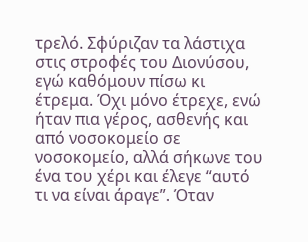τρελό. Σφύριζαν τα λάστιχα στις στροφές του Διονύσου, εγώ καθόμουν πίσω κι έτρεμα. Όχι μόνο έτρεχε, ενώ ήταν πια γέρος, ασθενής και από νοσοκομείο σε νοσοκομείο, αλλά σήκωνε του ένα του χέρι και έλεγε “αυτό τι να είναι άραγε”. Όταν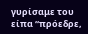γυρίσαμε του είπα “πρόεδρε,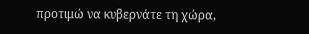προτιμώ να κυβερνάτε τη χώρα,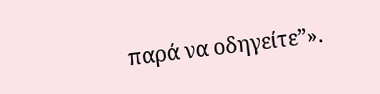παρά να οδηγείτε”».